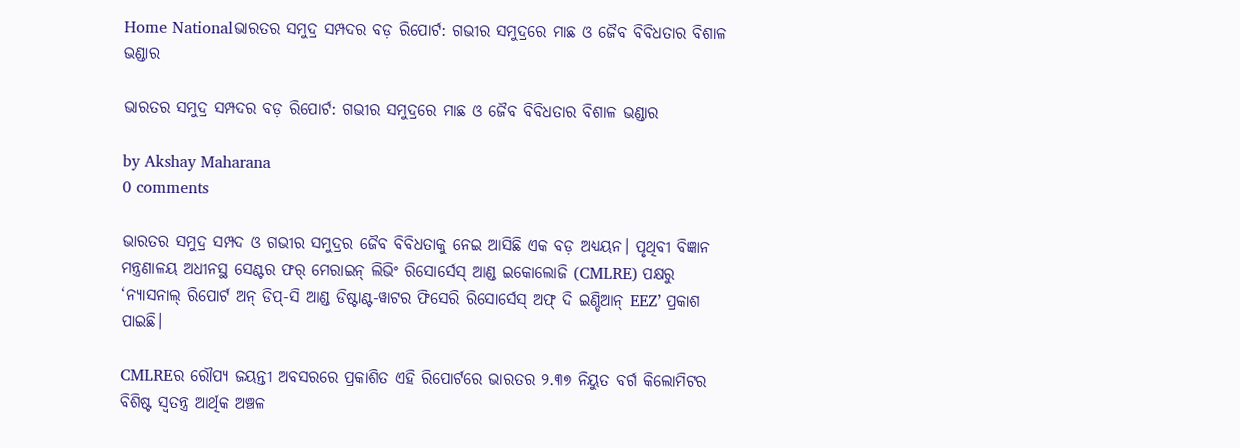Home Nationalଭାରତର ସମୁଦ୍ର ସମ୍ପଦର ବଡ଼ ରିପୋର୍ଟ: ଗଭୀର ସମୁଦ୍ରରେ ମାଛ ଓ ଜୈବ ବିବିଧତାର ବିଶାଳ ଭଣ୍ଡାର

ଭାରତର ସମୁଦ୍ର ସମ୍ପଦର ବଡ଼ ରିପୋର୍ଟ: ଗଭୀର ସମୁଦ୍ରରେ ମାଛ ଓ ଜୈବ ବିବିଧତାର ବିଶାଳ ଭଣ୍ଡାର

by Akshay Maharana
0 comments

ଭାରତର ସମୁଦ୍ର ସମ୍ପଦ ଓ ଗଭୀର ସମୁଦ୍ରର ଜୈବ ବିବିଧତାକୁ ନେଇ ଆସିଛି ଏକ ବଡ଼ ଅଧ୍ୟୟନ। ପୃଥିବୀ ବିଜ୍ଞାନ ମନ୍ତ୍ରଣାଳୟ ଅଧୀନସ୍ଥ ସେଣ୍ଟର ଫର୍ ମେରାଇନ୍ ଲିଭିଂ ରିସୋର୍ସେସ୍ ଆଣ୍ଡ ଇକୋଲୋଜି (CMLRE) ପକ୍ଷରୁ ‘ନ୍ୟାସନାଲ୍ ରିପୋର୍ଟ ଅନ୍ ଡିପ୍-ସି ଆଣ୍ଡ ଡିଷ୍ଟାଣ୍ଟ-ୱାଟର ଫିସେରି ରିସୋର୍ସେସ୍ ଅଫ୍ ଦି ଇଣ୍ଡିଆନ୍ EEZ’ ପ୍ରକାଶ ପାଇଛି।

CMLREର ରୌପ୍ୟ ଜୟନ୍ତୀ ଅବସରରେ ପ୍ରକାଶିତ ଏହି ରିପୋର୍ଟରେ ଭାରତର ୨.୩୭ ନିୟୁତ ବର୍ଗ କିଲୋମିଟର ବିଶିଷ୍ଟ ସ୍ୱତନ୍ତ୍ର ଆର୍ଥିକ ଅଞ୍ଚଳ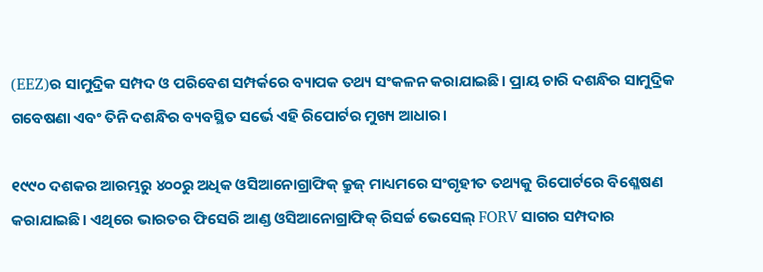(EEZ)ର ସାମୁଦ୍ରିକ ସମ୍ପଦ ଓ ପରିବେଶ ସମ୍ପର୍କରେ ବ୍ୟାପକ ତଥ୍ୟ ସଂକଳନ କରାଯାଇଛି। ପ୍ରାୟ ଚାରି ଦଶନ୍ଧିର ସାମୁଦ୍ରିକ ଗବେଷଣା ଏବଂ ତିନି ଦଶନ୍ଧିର ବ୍ୟବସ୍ଥିତ ସର୍ଭେ ଏହି ରିପୋର୍ଟର ମୁଖ୍ୟ ଆଧାର।

୧୯୯୦ ଦଶକର ଆରମ୍ଭରୁ ୪୦୦ରୁ ଅଧିକ ଓସିଆନୋଗ୍ରାଫିକ୍ କ୍ରୁଜ୍‌ ମାଧ୍ୟମରେ ସଂଗୃହୀତ ତଥ୍ୟକୁ ରିପୋର୍ଟରେ ବିଶ୍ଳେଷଣ କରାଯାଇଛି। ଏଥିରେ ଭାରତର ଫିସେରି ଆଣ୍ଡ ଓସିଆନୋଗ୍ରାଫିକ୍ ରିସର୍ଚ୍ଚ ଭେସେଲ୍ FORV ସାଗର ସମ୍ପଦାର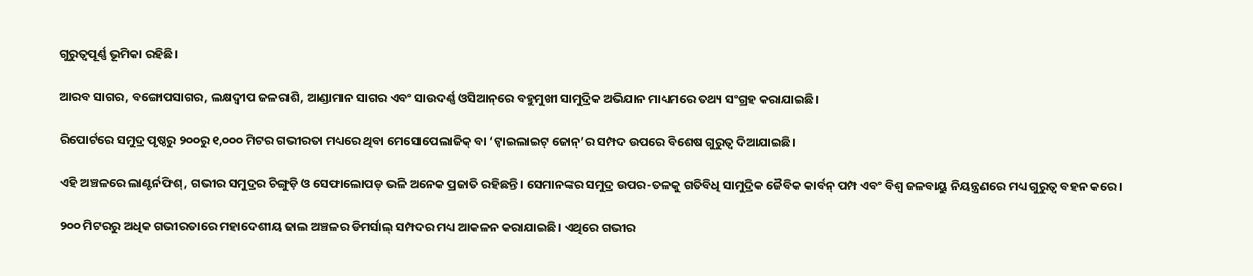ଗୁରୁତ୍ୱପୂର୍ଣ୍ଣ ଭୂମିକା ରହିଛି।

ଆରବ ସାଗର, ବଙ୍ଗୋପସାଗର, ଲକ୍ଷଦ୍ୱୀପ ଜଳରାଶି, ଆଣ୍ଡାମାନ ସାଗର ଏବଂ ସାଉଦର୍ଣ୍ଣ ଓସିଆନ୍‌ରେ ବହୁମୁଖୀ ସାମୁଦ୍ରିକ ଅଭିଯାନ ମାଧ୍ୟମରେ ତଥ୍ୟ ସଂଗ୍ରହ କରାଯାଇଛି।

ରିପୋର୍ଟରେ ସମୁଦ୍ର ପୃଷ୍ଠରୁ ୨୦୦ରୁ ୧,୦୦୦ ମିଟର ଗଭୀରତା ମଧ୍ୟରେ ଥିବା ମେସୋପେଲାଜିକ୍ ବା ‘ଟ୍ୱାଇଲାଇଟ୍ ଜୋନ୍‌’ର ସମ୍ପଦ ଉପରେ ବିଶେଷ ଗୁରୁତ୍ୱ ଦିଆଯାଇଛି।

ଏହି ଅଞ୍ଚଳରେ ଲାଣ୍ଟର୍ନଫିଶ୍‌, ଗଭୀର ସମୁଦ୍ରର ଚିଙ୍ଗୁଡ଼ି ଓ ସେଫାଲୋପଡ୍‌ ଭଳି ଅନେକ ପ୍ରଜାତି ରହିଛନ୍ତି। ସେମାନଙ୍କର ସମୁଦ୍ର ଉପର-ତଳକୁ ଗତିବିଧି ସାମୁଦ୍ରିକ ଜୈବିକ କାର୍ବନ୍ ପମ୍ପ ଏବଂ ବିଶ୍ୱ ଜଳବାୟୁ ନିୟନ୍ତ୍ରଣରେ ମଧ୍ୟ ଗୁରୁତ୍ୱ ବହନ କରେ।

୨୦୦ ମିଟରରୁ ଅଧିକ ଗଭୀରତାରେ ମହାଦେଶୀୟ ଢାଲ ଅଞ୍ଚଳର ଡିମର୍ସାଲ୍‌ ସମ୍ପଦର ମଧ୍ୟ ଆକଳନ କରାଯାଇଛି। ଏଥିରେ ଗଭୀର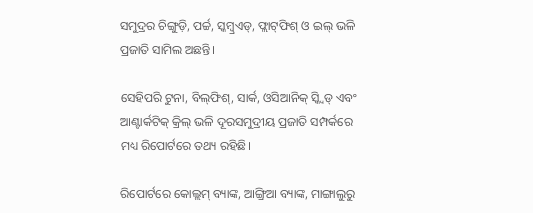ସମୁଦ୍ରର ଚିଙ୍ଗୁଡ଼ି, ପର୍ଚ୍ଚ, ସ୍କମ୍ବ୍ରଏଡ୍‌, ଫ୍ଲାଟ୍‌ଫିଶ୍‌ ଓ ଇଲ୍‌ ଭଳି ପ୍ରଜାତି ସାମିଲ ଅଛନ୍ତି।

ସେହିପରି ଟୁନା, ବିଲ୍‌ଫିଶ୍‌, ସାର୍କ, ଓସିଆନିକ୍ ସ୍କ୍ୱିଡ୍‌ ଏବଂ ଆଣ୍ଟାର୍କଟିକ୍ କ୍ରିଲ୍‌ ଭଳି ଦୂରସମୁଦ୍ରୀୟ ପ୍ରଜାତି ସମ୍ପର୍କରେ ମଧ୍ୟ ରିପୋର୍ଟରେ ତଥ୍ୟ ରହିଛି।

ରିପୋର୍ଟରେ କୋଲ୍ଲମ୍ ବ୍ୟାଙ୍କ, ଆଙ୍ଗ୍ରିଆ ବ୍ୟାଙ୍କ, ମାଙ୍ଗାଲୁରୁ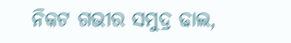ନିକଟ ଗଭୀର ସମୁଦ୍ର ଢାଲ,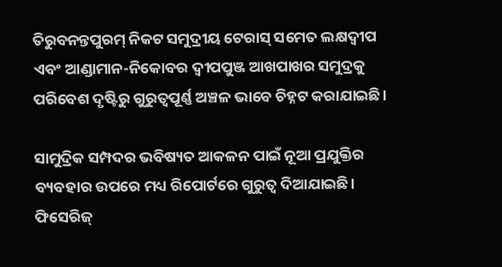ତିରୁବନନ୍ତପୁରମ୍ ନିକଟ ସମୁଦ୍ରୀୟ ଟେରାସ୍‌ ସମେତ ଲକ୍ଷଦ୍ୱୀପ ଏବଂ ଆଣ୍ଡାମାନ-ନିକୋବର ଦ୍ୱୀପପୁଞ୍ଜ ଆଖପାଖର ସମୁଦ୍ରକୁ ପରିବେଶ ଦୃଷ୍ଟିରୁ ଗୁରୁତ୍ୱପୂର୍ଣ୍ଣ ଅଞ୍ଚଳ ଭାବେ ଚିହ୍ନଟ କରାଯାଇଛି।

ସାମୁଦ୍ରିକ ସମ୍ପଦର ଭବିଷ୍ୟତ ଆକଳନ ପାଇଁ ନୂଆ ପ୍ରଯୁକ୍ତିର ବ୍ୟବହାର ଉପରେ ମଧ୍ୟ ରିପୋର୍ଟରେ ଗୁରୁତ୍ୱ ଦିଆଯାଇଛି। ଫିସେରିଜ୍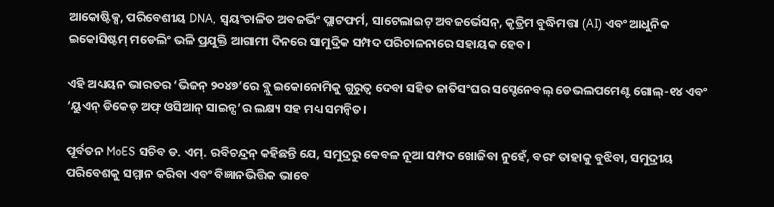ଆକୋଷ୍ଟିକ୍ସ, ପରିବେଶୀୟ DNA, ସ୍ୱୟଂଚାଳିତ ଅବଜର୍ଭିଂ ପ୍ଲାଟଫର୍ମ, ସାଟେଲାଇଟ୍ ଅବଜର୍ଭେସନ୍‌, କୃତ୍ରିମ ବୁଦ୍ଧିମତ୍ତା (AI) ଏବଂ ଆଧୁନିକ ଇକୋସିଷ୍ଟମ୍ ମଡେଲିଂ ଭଳି ପ୍ରଯୁକ୍ତି ଆଗାମୀ ଦିନରେ ସାମୁଦ୍ରିକ ସମ୍ପଦ ପରିଚାଳନାରେ ସହାୟକ ହେବ।

ଏହି ଅଧ୍ୟୟନ ଭାରତର ‘ଭିଜନ୍ ୨୦୪୭’ରେ ବ୍ଲୁ ଇକୋନୋମିକୁ ଗୁରୁତ୍ୱ ଦେବା ସହିତ ଜାତିସଂଘର ସସ୍ଟେନେବଲ୍ ଡେଭଲପମେଣ୍ଟ ଗୋଲ୍‌-୧୪ ଏବଂ ‘ୟୁଏନ୍ ଡିକେଡ୍ ଅଫ୍ ଓସିଆନ୍ ସାଇନ୍ସ’ର ଲକ୍ଷ୍ୟ ସହ ମଧ୍ୟ ସମନ୍ୱିତ।

ପୂର୍ବତନ MoES ସଚିବ ଡ. ଏମ୍. ରବିଚନ୍ଦ୍ରନ୍ କହିଛନ୍ତି ଯେ, ସମୁଦ୍ରରୁ କେବଳ ନୂଆ ସମ୍ପଦ ଖୋଜିବା ନୁହେଁ, ବରଂ ତାହାକୁ ବୁଝିବା, ସମୁଦ୍ରୀୟ ପରିବେଶକୁ ସମ୍ମାନ କରିବା ଏବଂ ବିଜ୍ଞାନଭିତ୍ତିକ ଭାବେ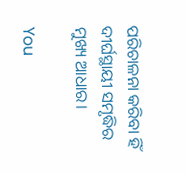ପରିଚାଳନା କରିବା ହିଁ ଦୀର୍ଘସ୍ଥାୟୀ ସମୃଦ୍ଧିର ମୁଖ୍ୟ ଆଧାର।

You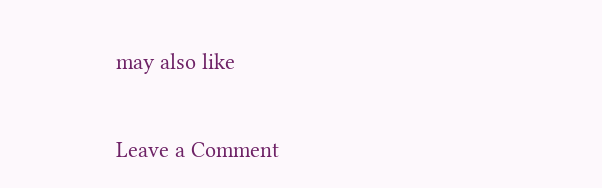may also like

Leave a Comment